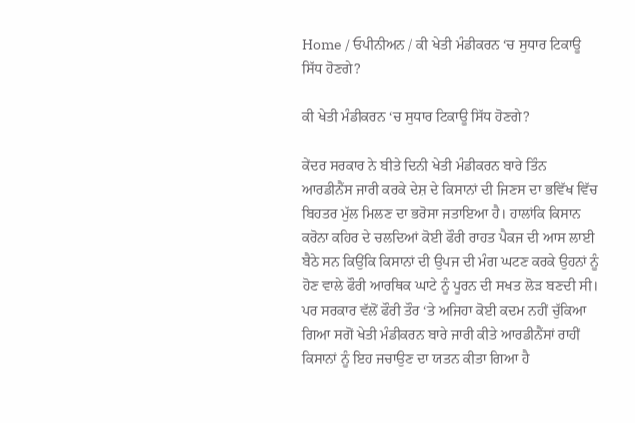Home / ਓਪੀਨੀਅਨ / ਕੀ ਖੇਤੀ ਮੰਡੀਕਰਨ ‘ਚ ਸੁਧਾਰ ਟਿਕਾਊ ਸਿੱਧ ਹੋਣਗੇ?

ਕੀ ਖੇਤੀ ਮੰਡੀਕਰਨ ‘ਚ ਸੁਧਾਰ ਟਿਕਾਊ ਸਿੱਧ ਹੋਣਗੇ?

ਕੇਂਦਰ ਸਰਕਾਰ ਨੇ ਬੀਤੇ ਦਿਨੀ ਖੇਤੀ ਮੰਡੀਕਰਨ ਬਾਰੇ ਤਿੰਨ ਆਰਡੀਨੈਂਸ ਜਾਰੀ ਕਰਕੇ ਦੇਸ਼ ਦੇ ਕਿਸਾਨਾਂ ਦੀ ਜਿਣਸ ਦਾ ਭਵਿੱਖ ਵਿੱਚ ਬਿਹਤਰ ਮੁੱਲ ਮਿਲਣ ਦਾ ਭਰੋਸਾ ਜਤਾਇਆ ਹੈ। ਹਾਲਾਂਕਿ ਕਿਸਾਨ ਕਰੋਨਾ ਕਹਿਰ ਦੇ ਚਲਦਿਆਂ ਕੋਈ ਫੌਰੀ ਰਾਹਤ ਪੈਕਜ ਦੀ ਆਸ ਲਾਈ ਬੈਠੇ ਸਨ ਕਿਉਂਕਿ ਕਿਸਾਨਾਂ ਦੀ ਉਪਜ ਦੀ ਮੰਗ ਘਟਣ ਕਰਕੇ ਉਹਨਾਂ ਨੂੰ ਹੋਣ ਵਾਲੇ ਫੌਰੀ ਆਰਥਿਕ ਘਾਟੇ ਨੂੰ ਪੂਰਨ ਦੀ ਸਖਤ ਲੋੜ ਬਣਦੀ ਸੀ। ਪਰ ਸਰਕਾਰ ਵੱਲੋਂ ਫੌਰੀ ਤੌਰ ‘ਤੇ ਅਜਿਹਾ ਕੋਈ ਕਦਮ ਨਹੀਂ ਚੁੱਕਿਆ ਗਿਆ ਸਗੋਂ ਖੇਤੀ ਮੰਡੀਕਰਨ ਬਾਰੇ ਜਾਰੀ ਕੀਤੇ ਆਰਡੀਨੈਂਸਾਂ ਰਾਹੀਂ ਕਿਸਾਨਾਂ ਨੂੰ ਇਹ ਜਚਾਉਣ ਦਾ ਯਤਨ ਕੀਤਾ ਗਿਆ ਹੈ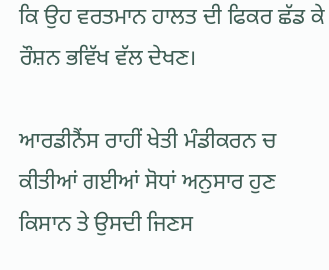ਕਿ ਉਹ ਵਰਤਮਾਨ ਹਾਲਤ ਦੀ ਫਿਕਰ ਛੱਡ ਕੇ ਰੌਸ਼ਨ ਭਵਿੱਖ ਵੱਲ ਦੇਖਣ।

ਆਰਡੀਨੈਂਸ ਰਾਹੀਂ ਖੇਤੀ ਮੰਡੀਕਰਨ ਚ ਕੀਤੀਆਂ ਗਈਆਂ ਸੋਧਾਂ ਅਨੁਸਾਰ ਹੁਣ ਕਿਸਾਨ ਤੇ ਉਸਦੀ ਜਿਣਸ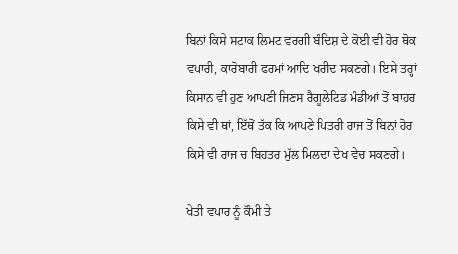ਬਿਨਾਂ ਕਿਸੇ ਸਟਾਕ ਲਿਮਟ ਵਰਗੀ ਬੰਦਿਸ਼ ਦੇ ਕੋਈ ਵੀ ਹੋਰ ਥੋਕ ਵਪਾਰੀ, ਕਾਰੋਬਾਰੀ ਫਰਮਾਂ ਆਦਿ ਖਰੀਦ ਸਕਣਗੇ। ਇਸੇ ਤਰ੍ਹਾਂ ਕਿਸਾਨ ਵੀ ਹੁਣ ਆਪਣੀ ਜਿਣਸ ਰੈਗੂਲੇਟਿਡ ਮੰਡੀਆਂ ਤੋਂ ਬਾਹਰ ਕਿਸੇ ਵੀ ਥਾਂ, ਇੱਥੋਂ ਤੱਕ ਕਿ ਆਪਣੇ ਪਿਤਰੀ ਰਾਜ ਤੋਂ ਬਿਨਾਂ ਹੋਰ ਕਿਸੇ ਵੀ ਰਾਜ ਚ ਬਿਹਤਰ ਮੁੱਲ ਮਿਲਦਾ ਦੇਖ ਵੇਚ ਸਕਣਗੇ।

ਖੇਤੀ ਵਪਾਰ ਨੂੰ ਕੌਮੀ ਤੇ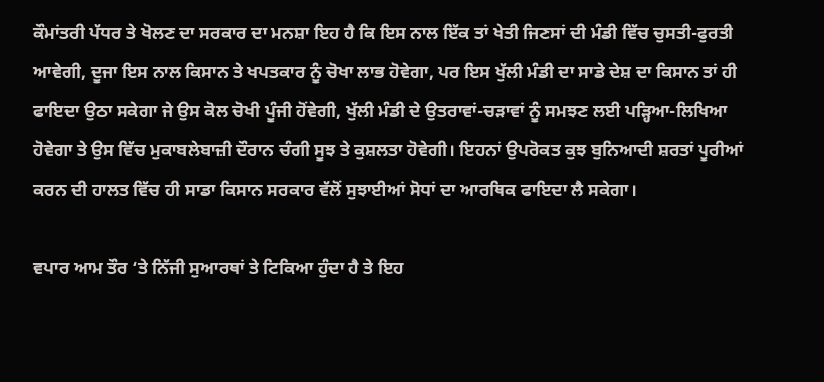ਕੌਮਾਂਤਰੀ ਪੱਧਰ ਤੇ ਖੋਲਣ ਦਾ ਸਰਕਾਰ ਦਾ ਮਨਸ਼ਾ ਇਹ ਹੈ ਕਿ ਇਸ ਨਾਲ ਇੱਕ ਤਾਂ ਖੇਤੀ ਜਿਣਸਾਂ ਦੀ ਮੰਡੀ ਵਿੱਚ ਚੁਸਤੀ-ਫੁਰਤੀ ਆਵੇਗੀ, ਦੂਜਾ ਇਸ ਨਾਲ ਕਿਸਾਨ ਤੇ ਖਪਤਕਾਰ ਨੂੰ ਚੋਖਾ ਲਾਭ ਹੋਵੇਗਾ, ਪਰ ਇਸ ਖੁੱਲੀ ਮੰਡੀ ਦਾ ਸਾਡੇ ਦੇਸ਼ ਦਾ ਕਿਸਾਨ ਤਾਂ ਹੀ ਫਾਇਦਾ ਉਠਾ ਸਕੇਗਾ ਜੇ ਉਸ ਕੋਲ ਚੋਖੀ ਪੂੰਜੀ ਹੋਂਵੇਗੀ, ਖੁੱਲੀ ਮੰਡੀ ਦੇ ਉਤਰਾਵਾਂ-ਚੜਾਵਾਂ ਨੂੰ ਸਮਝਣ ਲਈ ਪੜ੍ਹਿਆ-ਲਿਖਿਆ ਹੋਵੇਗਾ ਤੇ ਉਸ ਵਿੱਚ ਮੁਕਾਬਲੇਬਾਜ਼ੀ ਦੌਰਾਨ ਚੰਗੀ ਸੂਝ ਤੇ ਕੁਸ਼ਲਤਾ ਹੋਵੇਗੀ। ਇਹਨਾਂ ਉਪਰੋਕਤ ਕੁਝ ਬੁਨਿਆਦੀ ਸ਼ਰਤਾਂ ਪੂਰੀਆਂ ਕਰਨ ਦੀ ਹਾਲਤ ਵਿੱਚ ਹੀ ਸਾਡਾ ਕਿਸਾਨ ਸਰਕਾਰ ਵੱਲੋਂ ਸੁਝਾਈਆਂ ਸੋਧਾਂ ਦਾ ਆਰਥਿਕ ਫਾਇਦਾ ਲੈ ਸਕੇਗਾ।

ਵਪਾਰ ਆਮ ਤੌਰ ‘ਤੇ ਨਿੱਜੀ ਸੁਆਰਥਾਂ ਤੇ ਟਿਕਿਆ ਹੁੰਦਾ ਹੈ ਤੇ ਇਹ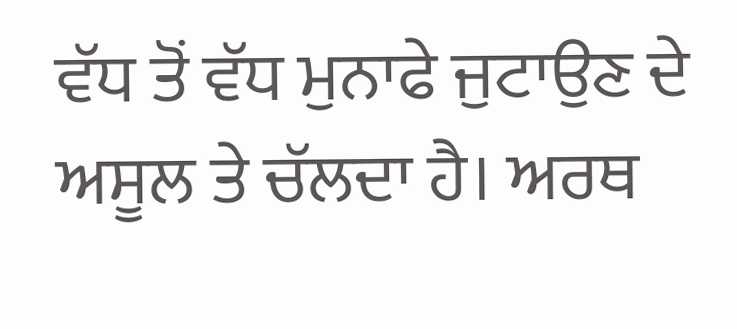ਵੱਧ ਤੋਂ ਵੱਧ ਮੁਨਾਫੇ ਜੁਟਾਉਣ ਦੇ ਅਸੂਲ ਤੇ ਚੱਲਦਾ ਹੈ। ਅਰਥ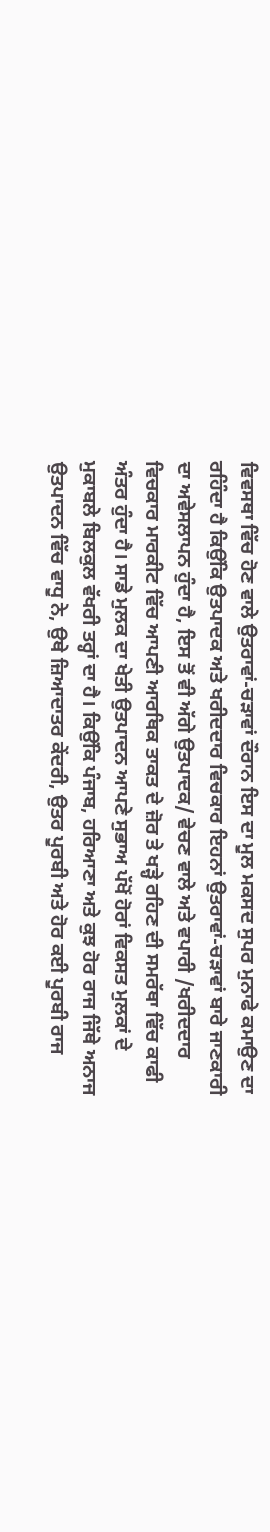ਵਿਵਸਥਾ ਵਿੱਚ ਹੋਣ ਵਾਲੇ ਉਤਰਾਵਾਂ-ਚੜਾਵਾਂ ਦੌਰਾਨ ਇਸ ਦਾ ਮੂਲ ਮਕਸਦ ਸੁਪਰ ਮੁਨਾਫੇ ਕਮਾਉਣ ਦਾ ਰਹਿੰਦਾ ਹੈ ਕਿਉਂਕਿ ਉਤਪਾਦਕ ਅਤੇ ਖਰੀਦਦਾਰ ਵਿਚਕਾਰ ਇਹਨਾਂ ਉਤਰਾਵਾਂ-ਚੜਾਵਾਂ ਬਾਰੇ ਜਾਣਕਾਰੀ ਦਾ ਅਵੇਸਲਾਪਨ ਹੁੰਦਾ ਹੈ, ਇਸ ਤੋਂ ਵੀ ਅੱਗੇ ਉਤਪਾਦਕ/ ਵੇਚਣ ਵਾਲੇ ਅਤੇ ਵਪਾਰੀ /ਖਰੀਦਦਾਰ ਵਿਚਕਾਰ ਮਾਰਕੀਟ ਵਿੱਚ ਆਪਣੀ ਆਰਥਿਕ ਤਾਕਤ ਦੇ ਜ਼ੋਰ ਤੇ ਖੜ੍ਹੇ ਰਹਿਣ ਦੀ ਸਮਰੱਥਾ ਵਿੱਚ ਕਾਫੀ ਅੰਤਰ ਹੁੰਦਾ ਹੈ। ਸਾਡੇ ਮੁਲਕ ਦਾ ਖੇਤੀ ਉਤਪਾਦਨ ਆਪਣੇ ਸੁਭਾਅ ਪੱਖੋਂ ਹੋਰਾਂ ਵਿਕਸਤ ਮੁਲਕਾਂ ਦੇ ਮੁਕਾਬਲੇ ਬਿਲਕੁਲ ਵੱਖਰੀ ਤਰ੍ਹਾਂ ਦਾ ਹੈ। ਕਿਉਂਕਿ ਪੰਜਾਬ, ਹਰਿਆਣਾ ਅਤੇ ਕੁਝ ਹੋਰ ਰਾਜ ਜਿੱਥੇ ਅਨਾਜ ਉਤਪਾਦਨ ਵਿੱਚ ਵਾਧੂ ਨੇ, ਉਥੇ ਜ਼ਿਆਦਾਤਰ ਕੇਂਦਰੀ, ਉਤਰ ਪੂਰਬੀ ਅਤੇ ਹੋਰ ਕਈ ਪੂਰਬੀ ਰਾਜ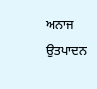ਅਨਾਜ ਉਤਪਾਦਨ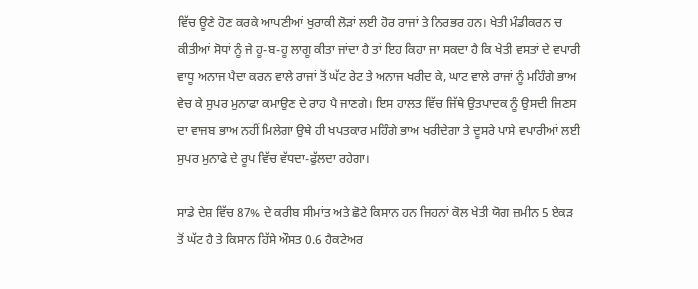ਵਿੱਚ ਊਣੇ ਹੋਣ ਕਰਕੇ ਆਪਣੀਆਂ ਖੁਰਾਕੀ ਲੋੜਾਂ ਲਈ ਹੋਰ ਰਾਜਾਂ ਤੇ ਨਿਰਭਰ ਹਨ। ਖੇਤੀ ਮੰਡੀਕਰਨ ਚ ਕੀਤੀਆਂ ਸੋਧਾਂ ਨੂੰ ਜੇ ਹੂ-ਬ-ਹੂ ਲਾਗੂ ਕੀਤਾ ਜਾਂਦਾ ਹੈ ਤਾਂ ਇਹ ਕਿਹਾ ਜਾ ਸਕਦਾ ਹੈ ਕਿ ਖੇਤੀ ਵਸਤਾਂ ਦੇ ਵਪਾਰੀ ਵਾਧੂ ਅਨਾਜ ਪੈਦਾ ਕਰਨ ਵਾਲੇ ਰਾਜਾਂ ਤੋਂ ਘੱਟ ਰੇਟ ਤੇ ਅਨਾਜ ਖਰੀਦ ਕੇ, ਘਾਟ ਵਾਲੇ ਰਾਜਾਂ ਨੂੰ ਮਹਿੰਗੇ ਭਾਅ ਵੇਚ ਕੇ ਸੁਪਰ ਮੁਨਾਫਾ ਕਮਾਉਣ ਦੇ ਰਾਹ ਪੈ ਜਾਣਗੇ। ਇਸ ਹਾਲਤ ਵਿੱਚ ਜਿੱਥੇ ਉਤਪਾਦਕ ਨੂੰ ਉਸਦੀ ਜਿਣਸ ਦਾ ਵਾਜਬ ਭਾਅ ਨਹੀਂ ਮਿਲੇਗਾ ਉਥੇ ਹੀ ਖਪਤਕਾਰ ਮਹਿੰਗੇ ਭਾਅ ਖਰੀਦੇਗਾ ਤੇ ਦੂਸਰੇ ਪਾਸੇ ਵਪਾਰੀਆਂ ਲਈ ਸੁਪਰ ਮੁਨਾਫੇ ਦੇ ਰੂਪ ਵਿੱਚ ਵੱਧਦਾ-ਫੁੱਲਦਾ ਰਹੇਗਾ।

ਸਾਡੇ ਦੇਸ਼ ਵਿੱਚ 87% ਦੇ ਕਰੀਬ ਸੀਮਾਂਤ ਅਤੇ ਛੋਟੇ ਕਿਸਾਨ ਹਨ ਜਿਹਨਾਂ ਕੋਲ ਖੇਤੀ ਯੋਗ ਜ਼ਮੀਨ 5 ਏਕੜ ਤੋਂ ਘੱਟ ਹੈ ਤੇ ਕਿਸਾਨ ਹਿੱਸੇ ਔਸਤ 0.6 ਹੈਕਟੇਅਰ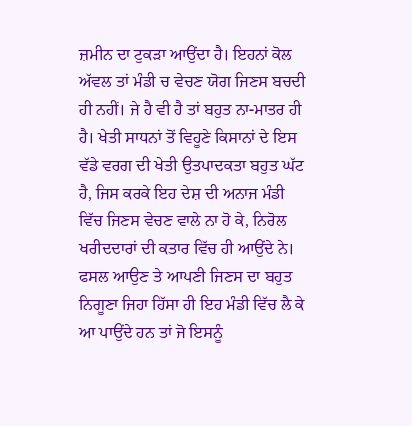ਜ਼ਮੀਨ ਦਾ ਟੁਕੜਾ ਆਉਂਦਾ ਹੈ। ਇਹਨਾਂ ਕੋਲ ਅੱਵਲ ਤਾਂ ਮੰਡੀ ਚ ਵੇਚਣ ਯੋਗ ਜਿਣਸ ਬਚਦੀ ਹੀ ਨਹੀਂ। ਜੇ ਹੈ ਵੀ ਹੈ ਤਾਂ ਬਹੁਤ ਨਾ-ਮਾਤਰ ਹੀ ਹੈ। ਖੇਤੀ ਸਾਧਨਾਂ ਤੋਂ ਵਿਹੂਣੇ ਕਿਸਾਨਾਂ ਦੇ ਇਸ ਵੱਡੇ ਵਰਗ ਦੀ ਖੇਤੀ ਉਤਪਾਦਕਤਾ ਬਹੁਤ ਘੱਟ ਹੈ, ਜਿਸ ਕਰਕੇ ਇਹ ਦੇਸ਼ ਦੀ ਅਨਾਜ ਮੰਡੀ ਵਿੱਚ ਜਿਣਸ ਵੇਚਣ ਵਾਲੇ ਨਾ ਹੋ ਕੇ, ਨਿਰੋਲ ਖਰੀਦਦਾਰਾਂ ਦੀ ਕਤਾਰ ਵਿੱਚ ਹੀ ਆਉਂਦੇ ਨੇ। ਫਸਲ ਆਉਣ ਤੇ ਆਪਣੀ ਜਿਣਸ ਦਾ ਬਹੁਤ ਨਿਗੂਣਾ ਜਿਹਾ ਹਿੱਸਾ ਹੀ ਇਹ ਮੰਡੀ ਵਿੱਚ ਲੈ ਕੇ ਆ ਪਾਉਂਦੇ ਹਨ ਤਾਂ ਜੋ ਇਸਨੂੰ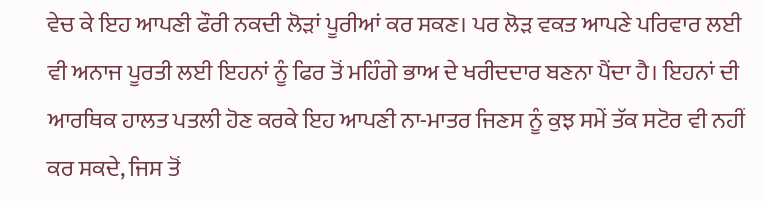ਵੇਚ ਕੇ ਇਹ ਆਪਣੀ ਫੌਰੀ ਨਕਦੀ ਲੋੜਾਂ ਪੂਰੀਆਂ ਕਰ ਸਕਣ। ਪਰ ਲੋੜ ਵਕਤ ਆਪਣੇ ਪਰਿਵਾਰ ਲਈ ਵੀ ਅਨਾਜ ਪੂਰਤੀ ਲਈ ਇਹਨਾਂ ਨੂੰ ਫਿਰ ਤੋਂ ਮਹਿੰਗੇ ਭਾਅ ਦੇ ਖਰੀਦਦਾਰ ਬਣਨਾ ਪੈਂਦਾ ਹੈ। ਇਹਨਾਂ ਦੀ ਆਰਥਿਕ ਹਾਲਤ ਪਤਲੀ ਹੋਣ ਕਰਕੇ ਇਹ ਆਪਣੀ ਨਾ-ਮਾਤਰ ਜਿਣਸ ਨੂੰ ਕੁਝ ਸਮੇਂ ਤੱਕ ਸਟੋਰ ਵੀ ਨਹੀਂ ਕਰ ਸਕਦੇ, ਜਿਸ ਤੋਂ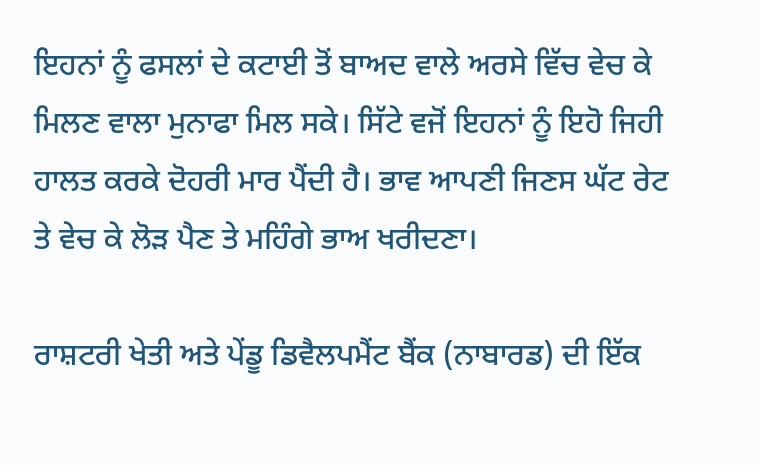ਇਹਨਾਂ ਨੂੰ ਫਸਲਾਂ ਦੇ ਕਟਾਈ ਤੋਂ ਬਾਅਦ ਵਾਲੇ ਅਰਸੇ ਵਿੱਚ ਵੇਚ ਕੇ ਮਿਲਣ ਵਾਲਾ ਮੁਨਾਫਾ ਮਿਲ ਸਕੇ। ਸਿੱਟੇ ਵਜੋਂ ਇਹਨਾਂ ਨੂੰ ਇਹੋ ਜਿਹੀ ਹਾਲਤ ਕਰਕੇ ਦੋਹਰੀ ਮਾਰ ਪੈਂਦੀ ਹੈ। ਭਾਵ ਆਪਣੀ ਜਿਣਸ ਘੱਟ ਰੇਟ ਤੇ ਵੇਚ ਕੇ ਲੋੜ ਪੈਣ ਤੇ ਮਹਿੰਗੇ ਭਾਅ ਖਰੀਦਣਾ।

ਰਾਸ਼ਟਰੀ ਖੇਤੀ ਅਤੇ ਪੇਂਡੂ ਡਿਵੈਲਪਮੈਂਟ ਬੈਂਕ (ਨਾਬਾਰਡ) ਦੀ ਇੱਕ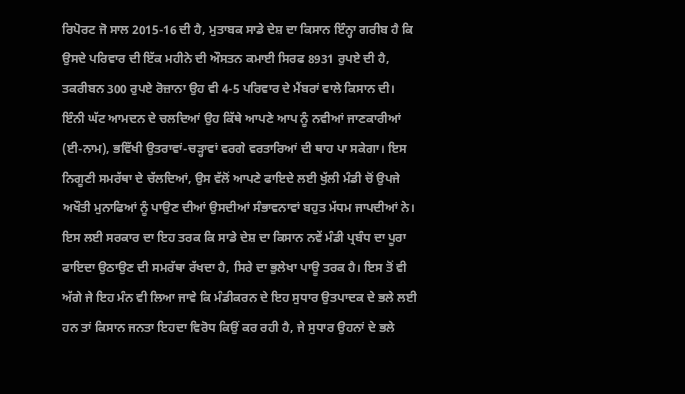ਰਿਪੋਰਟ ਜੋ ਸਾਲ 2015-16 ਦੀ ਹੈ, ਮੁਤਾਬਕ ਸਾਡੇ ਦੇਸ਼ ਦਾ ਕਿਸਾਨ ਇੰਨ੍ਹਾ ਗਰੀਬ ਹੈ ਕਿ ਉਸਦੇ ਪਰਿਵਾਰ ਦੀ ਇੱਕ ਮਹੀਨੇ ਦੀ ਔਸਤਨ ਕਮਾਈ ਸਿਰਫ 8931 ਰੁਪਏ ਦੀ ਹੈ, ਤਕਰੀਬਨ 300 ਰੁਪਏ ਰੋਜ਼ਾਨਾ ਉਹ ਵੀ 4-5 ਪਰਿਵਾਰ ਦੇ ਮੈਂਬਰਾਂ ਵਾਲੇ ਕਿਸਾਨ ਦੀ। ਇੰਨੀ ਘੱਟ ਆਮਦਨ ਦੇ ਚਲਦਿਆਂ ਉਹ ਕਿੱਥੇ ਆਪਣੇ ਆਪ ਨੂੰ ਨਵੀਆਂ ਜਾਣਕਾਰੀਆਂ (ਈ-ਨਾਮ), ਭਵਿੱਖੀ ਉਤਰਾਵਾਂ-ਚੜ੍ਹਾਵਾਂ ਵਰਗੇ ਵਰਤਾਰਿਆਂ ਦੀ ਥਾਹ ਪਾ ਸਕੇਗਾ। ਇਸ ਨਿਗੂਣੀ ਸਮਰੱਥਾ ਦੇ ਚੱਲਦਿਆਂ, ਉਸ ਵੱਲੋਂ ਆਪਣੇ ਫਾਇਦੇ ਲਈ ਖੁੱਲੀ ਮੰਡੀ ਚੋਂ ਉਪਜੇ ਅਖੌਤੀ ਮੁਨਾਫਿਆਂ ਨੂੰ ਪਾਉਣ ਦੀਆਂ ਉਸਦੀਆਂ ਸੰਭਾਵਨਾਵਾਂ ਬਹੁਤ ਮੱਧਮ ਜਾਪਦੀਆਂ ਨੇ। ਇਸ ਲਈ ਸਰਕਾਰ ਦਾ ਇਹ ਤਰਕ ਕਿ ਸਾਡੇ ਦੇਸ਼ ਦਾ ਕਿਸਾਨ ਨਵੇਂ ਮੰਡੀ ਪ੍ਰਬੰਧ ਦਾ ਪੂਰਾ ਫਾਇਦਾ ਉਠਾਉਣ ਦੀ ਸਮਰੱਥਾ ਰੱਖਦਾ ਹੈ, ਸਿਰੇ ਦਾ ਭੁਲੇਖਾ ਪਾਊ ਤਰਕ ਹੈ। ਇਸ ਤੋਂ ਵੀ ਅੱਗੇ ਜੇ ਇਹ ਮੰਨ ਵੀ ਲਿਆ ਜਾਵੇ ਕਿ ਮੰਡੀਕਰਨ ਦੇ ਇਹ ਸੁਧਾਰ ਉਤਪਾਦਕ ਦੇ ਭਲੇ ਲਈ ਹਨ ਤਾਂ ਕਿਸਾਨ ਜਨਤਾ ਇਹਦਾ ਵਿਰੋਧ ਕਿਉਂ ਕਰ ਰਹੀ ਹੈ, ਜੇ ਸੁਧਾਰ ਉਹਨਾਂ ਦੇ ਭਲੇ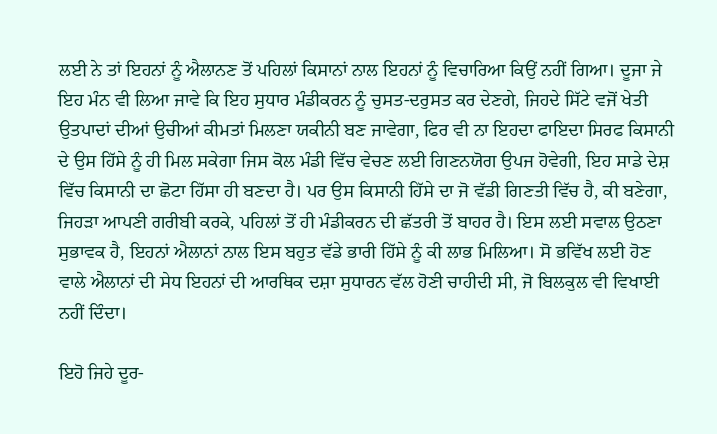ਲਈ ਨੇ ਤਾਂ ਇਹਨਾਂ ਨੂੰ ਐਲਾਨਣ ਤੋਂ ਪਹਿਲਾਂ ਕਿਸਾਨਾਂ ਨਾਲ ਇਹਨਾਂ ਨੂੰ ਵਿਚਾਰਿਆ ਕਿਉਂ ਨਹੀਂ ਗਿਆ। ਦੂਜਾ ਜੇ ਇਹ ਮੰਨ ਵੀ ਲਿਆ ਜਾਵੇ ਕਿ ਇਹ ਸੁਧਾਰ ਮੰਡੀਕਰਨ ਨੂੰ ਚੁਸਤ-ਦਰੁਸਤ ਕਰ ਦੇਣਗੇ, ਜਿਹਦੇ ਸਿੱਟੇ ਵਜੋਂ ਖੇਤੀ ਉਤਪਾਦਾਂ ਦੀਆਂ ਉਚੀਆਂ ਕੀਮਤਾਂ ਮਿਲਣਾ ਯਕੀਨੀ ਬਣ ਜਾਵੇਗਾ, ਫਿਰ ਵੀ ਨਾ ਇਹਦਾ ਫਾਇਦਾ ਸਿਰਫ ਕਿਸਾਨੀ ਦੇ ਉਸ ਹਿੱਸੇ ਨੂੰ ਹੀ ਮਿਲ ਸਕੇਗਾ ਜਿਸ ਕੋਲ ਮੰਡੀ ਵਿੱਚ ਵੇਚਣ ਲਈ ਗਿਣਨਯੋਗ ਉਪਜ ਹੋਵੇਗੀ, ਇਹ ਸਾਡੇ ਦੇਸ਼ ਵਿੱਚ ਕਿਸਾਨੀ ਦਾ ਛੋਟਾ ਹਿੱਸਾ ਹੀ ਬਣਦਾ ਹੈ। ਪਰ ਉਸ ਕਿਸਾਨੀ ਹਿੱਸੇ ਦਾ ਜੋ ਵੱਡੀ ਗਿਣਤੀ ਵਿੱਚ ਹੈ, ਕੀ ਬਣੇਗਾ, ਜਿਹੜਾ ਆਪਣੀ ਗਰੀਬੀ ਕਰਕੇ, ਪਹਿਲਾਂ ਤੋਂ ਹੀ ਮੰਡੀਕਰਨ ਦੀ ਛੱਤਰੀ ਤੋਂ ਬਾਹਰ ਹੈ। ਇਸ ਲਈ ਸਵਾਲ ਉਠਣਾ ਸੁਭਾਵਕ ਹੈ, ਇਹਨਾਂ ਐਲਾਨਾਂ ਨਾਲ ਇਸ ਬਹੁਤ ਵੱਡੇ ਭਾਰੀ ਹਿੱਸੇ ਨੂੰ ਕੀ ਲਾਭ ਮਿਲਿਆ। ਸੋ ਭਵਿੱਖ ਲਈ ਹੋਣ ਵਾਲੇ ਐਲਾਨਾਂ ਦੀ ਸੇਧ ਇਹਨਾਂ ਦੀ ਆਰਥਿਕ ਦਸ਼ਾ ਸੁਧਾਰਨ ਵੱਲ ਹੋਣੀ ਚਾਹੀਦੀ ਸੀ, ਜੋ ਬਿਲਕੁਲ ਵੀ ਵਿਖਾਈ ਨਹੀਂ ਦਿੰਦਾ।

ਇਹੋ ਜਿਹੇ ਦੂਰ-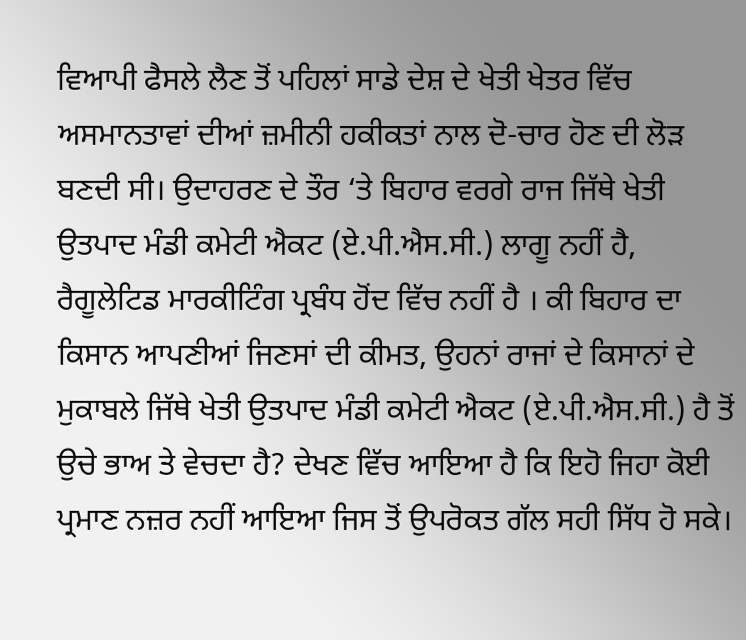ਵਿਆਪੀ ਫੈਸਲੇ ਲੈਣ ਤੋਂ ਪਹਿਲਾਂ ਸਾਡੇ ਦੇਸ਼ ਦੇ ਖੇਤੀ ਖੇਤਰ ਵਿੱਚ ਅਸਮਾਨਤਾਵਾਂ ਦੀਆਂ ਜ਼ਮੀਨੀ ਹਕੀਕਤਾਂ ਨਾਲ ਦੋ-ਚਾਰ ਹੋਣ ਦੀ ਲੋੜ ਬਣਦੀ ਸੀ। ਉਦਾਹਰਣ ਦੇ ਤੌਰ ‘ਤੇ ਬਿਹਾਰ ਵਰਗੇ ਰਾਜ ਜਿੱਥੇ ਖੇਤੀ ਉਤਪਾਦ ਮੰਡੀ ਕਮੇਟੀ ਐਕਟ (ਏ.ਪੀ.ਐਸ.ਸੀ.) ਲਾਗੂ ਨਹੀਂ ਹੈ, ਰੈਗੂਲੇਟਿਡ ਮਾਰਕੀਟਿੰਗ ਪ੍ਰਬੰਧ ਹੋਂਦ ਵਿੱਚ ਨਹੀਂ ਹੈ । ਕੀ ਬਿਹਾਰ ਦਾ ਕਿਸਾਨ ਆਪਣੀਆਂ ਜਿਣਸਾਂ ਦੀ ਕੀਮਤ, ਉਹਨਾਂ ਰਾਜਾਂ ਦੇ ਕਿਸਾਨਾਂ ਦੇ ਮੁਕਾਬਲੇ ਜਿੱਥੇ ਖੇਤੀ ਉਤਪਾਦ ਮੰਡੀ ਕਮੇਟੀ ਐਕਟ (ਏ.ਪੀ.ਐਸ.ਸੀ.) ਹੈ ਤੋਂ ਉਚੇ ਭਾਅ ਤੇ ਵੇਚਦਾ ਹੈ? ਦੇਖਣ ਵਿੱਚ ਆਇਆ ਹੈ ਕਿ ਇਹੋ ਜਿਹਾ ਕੋਈ ਪ੍ਰਮਾਣ ਨਜ਼ਰ ਨਹੀਂ ਆਇਆ ਜਿਸ ਤੋਂ ਉਪਰੋਕਤ ਗੱਲ ਸਹੀ ਸਿੱਧ ਹੋ ਸਕੇ।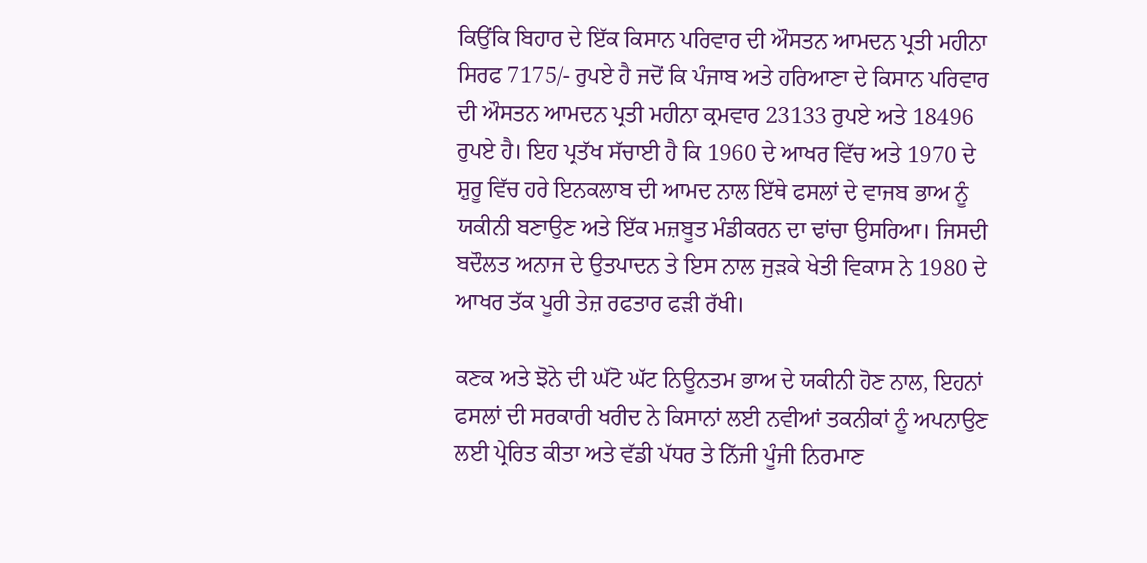ਕਿਉਂਕਿ ਬਿਹਾਰ ਦੇ ਇੱਕ ਕਿਸਾਨ ਪਰਿਵਾਰ ਦੀ ਔਸਤਨ ਆਮਦਨ ਪ੍ਰਤੀ ਮਹੀਨਾ ਸਿਰਫ 7175/- ਰੁਪਏ ਹੈ ਜਦੋਂ ਕਿ ਪੰਜਾਬ ਅਤੇ ਹਰਿਆਣਾ ਦੇ ਕਿਸਾਨ ਪਰਿਵਾਰ ਦੀ ਔਸਤਨ ਆਮਦਨ ਪ੍ਰਤੀ ਮਹੀਨਾ ਕ੍ਰਮਵਾਰ 23133 ਰੁਪਏ ਅਤੇ 18496 ਰੁਪਏ ਹੈ। ਇਹ ਪ੍ਰਤੱਖ ਸੱਚਾਈ ਹੈ ਕਿ 1960 ਦੇ ਆਖਰ ਵਿੱਚ ਅਤੇ 1970 ਦੇ ਸ਼ੁਰੂ ਵਿੱਚ ਹਰੇ ਇਨਕਲਾਬ ਦੀ ਆਮਦ ਨਾਲ ਇੱਥੇ ਫਸਲਾਂ ਦੇ ਵਾਜਬ ਭਾਅ ਨੂੰ ਯਕੀਨੀ ਬਣਾਉਣ ਅਤੇ ਇੱਕ ਮਜ਼ਬੂਤ ਮੰਡੀਕਰਨ ਦਾ ਢਾਂਚਾ ਉਸਰਿਆ। ਜਿਸਦੀ ਬਦੌਲਤ ਅਨਾਜ ਦੇ ਉਤਪਾਦਨ ਤੇ ਇਸ ਨਾਲ ਜੁੜਕੇ ਖੇਤੀ ਵਿਕਾਸ ਨੇ 1980 ਦੇ ਆਖਰ ਤੱਕ ਪੂਰੀ ਤੇਜ਼ ਰਫਤਾਰ ਫੜੀ ਰੱਖੀ।

ਕਣਕ ਅਤੇ ਝੋਨੇ ਦੀ ਘੱਟੋ ਘੱਟ ਨਿਊਨਤਮ ਭਾਅ ਦੇ ਯਕੀਨੀ ਹੋਣ ਨਾਲ, ਇਹਨਾਂ ਫਸਲਾਂ ਦੀ ਸਰਕਾਰੀ ਖਰੀਦ ਨੇ ਕਿਸਾਨਾਂ ਲਈ ਨਵੀਆਂ ਤਕਨੀਕਾਂ ਨੂੰ ਅਪਨਾਉਣ ਲਈ ਪ੍ਰੇਰਿਤ ਕੀਤਾ ਅਤੇ ਵੱਡੀ ਪੱਧਰ ਤੇ ਨਿੱਜੀ ਪੂੰਜੀ ਨਿਰਮਾਣ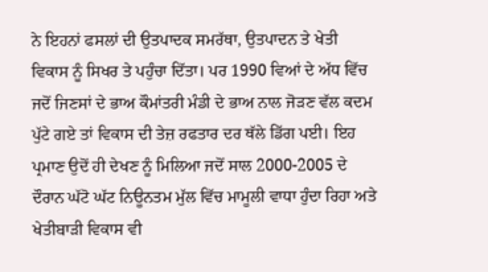ਨੇ ਇਹਨਾਂ ਫਸਲਾਂ ਦੀ ਉਤਪਾਦਕ ਸਮਰੱਥਾ, ਉਤਪਾਦਨ ਤੇ ਖੇਤੀ ਵਿਕਾਸ ਨੂੰ ਸਿਖਰ ਤੇ ਪਹੁੰਚਾ ਦਿੱਤਾ। ਪਰ 1990 ਵਿਆਂ ਦੇ ਅੱਧ ਵਿੱਚ ਜਦੋਂ ਜਿਣਸਾਂ ਦੇ ਭਾਅ ਕੌਮਾਂਤਰੀ ਮੰਡੀ ਦੇ ਭਾਅ ਨਾਲ ਜੋੜਣ ਵੱਲ ਕਦਮ ਪੁੱਟੇ ਗਏ ਤਾਂ ਵਿਕਾਸ ਦੀ ਤੇਜ਼ ਰਫਤਾਰ ਦਰ ਥੱਲੇ ਡਿੱਗ ਪਈ। ਇਹ ਪ੍ਰਮਾਣ ਉਦੋਂ ਹੀ ਦੇਖਣ ਨੂੰ ਮਿਲਿਆ ਜਦੋਂ ਸਾਲ 2000-2005 ਦੇ ਦੌਰਾਨ ਘੱਟੋ ਘੱਟ ਨਿਊਨਤਮ ਮੁੱਲ ਵਿੱਚ ਮਾਮੂਲੀ ਵਾਧਾ ਹੁੰਦਾ ਰਿਹਾ ਅਤੇ ਖੇਤੀਬਾੜੀ ਵਿਕਾਸ ਵੀ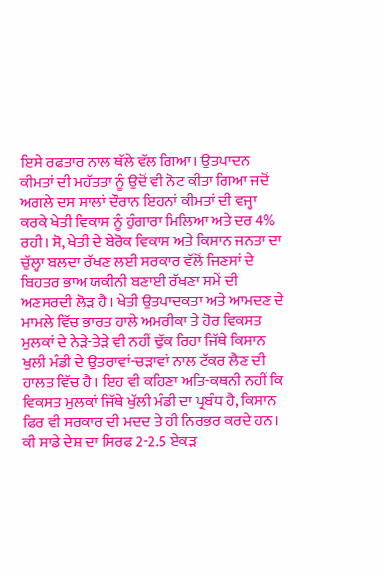ਇਸੇ ਰਫਤਾਰ ਨਾਲ ਥੱਲੇ ਵੱਲ ਗਿਆ। ਉਤਪਾਦਨ ਕੀਮਤਾਂ ਦੀ ਮਹੱਤਤਾ ਨੂੰ ਉਦੋਂ ਵੀ ਨੋਟ ਕੀਤਾ ਗਿਆ ਜਦੋਂ ਅਗਲੇ ਦਸ ਸਾਲਾਂ ਦੌਰਾਨ ਇਹਨਾਂ ਕੀਮਤਾਂ ਦੀ ਵਜ੍ਹਾ ਕਰਕੇ ਖੇਤੀ ਵਿਕਾਸ ਨੂੰ ਹੁੰਗਾਰਾ ਮਿਲਿਆ ਅਤੇ ਦਰ 4% ਰਹੀ। ਸੋ, ਖੇਤੀ ਦੇ ਬੇਰੋਕ ਵਿਕਾਸ ਅਤੇ ਕਿਸਾਨ ਜਨਤਾ ਦਾ ਚੁੱਲ੍ਹਾ ਬਲਦਾ ਰੱਖਣ ਲਈ ਸਰਕਾਰ ਵੱਲੋਂ ਜਿਣਸਾਂ ਦੇ ਬਿਹਤਰ ਭਾਅ ਯਕੀਨੀ ਬਣਾਈ ਰੱਖਣਾ ਸਮੇਂ ਦੀ ਅਣਸਰਦੀ ਲੋੜ ਹੈ। ਖੇਤੀ ਉਤਪਾਦਕਤਾ ਅਤੇ ਆਮਦਣ ਦੇ ਮਾਮਲੇ ਵਿੱਚ ਭਾਰਤ ਹਾਲੇ ਅਮਰੀਕਾ ਤੇ ਹੋਰ ਵਿਕਸਤ ਮੁਲਕਾਂ ਦੇ ਨੇੜੇ-ਤੇੜੇ ਵੀ ਨਹੀਂ ਢੁੱਕ ਰਿਹਾ ਜਿੱਥੇ ਕਿਸਾਨ ਖੁਲੀ ਮੰਡੀ ਦੇ ਉਤਰਾਵਾਂ-ਚੜਾਵਾਂ ਨਾਲ ਟੱਕਰ ਲੈਣ ਦੀ ਹਾਲਤ ਵਿੱਚ ਹੈ। ਇਹ ਵੀ ਕਹਿਣਾ ਅਤਿ-ਕਥਨੀ ਨਹੀਂ ਕਿ ਵਿਕਸਤ ਮੁਲਕਾਂ ਜਿੱਥੇ ਖੁੱਲੀ ਮੰਡੀ ਦਾ ਪ੍ਰਬੰਧ ਹੈ, ਕਿਸਾਨ ਫਿਰ ਵੀ ਸਰਕਾਰ ਦੀ ਮਦਦ ਤੇ ਹੀ ਨਿਰਭਰ ਕਰਦੇ ਹਨ। ਕੀ ਸਾਡੇ ਦੇਸ਼ ਦਾ ਸਿਰਫ 2-2.5 ਏਕੜ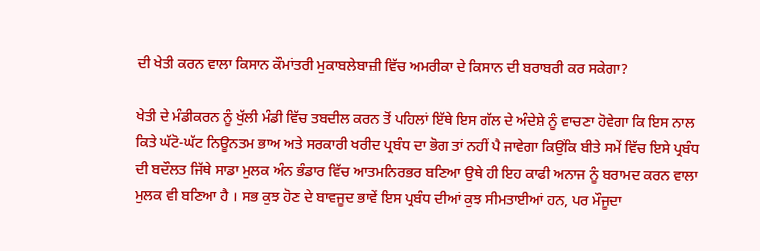ਦੀ ਖੇਤੀ ਕਰਨ ਵਾਲਾ ਕਿਸਾਨ ਕੌਮਾਂਤਰੀ ਮੁਕਾਬਲੇਬਾਜ਼ੀ ਵਿੱਚ ਅਮਰੀਕਾ ਦੇ ਕਿਸਾਨ ਦੀ ਬਰਾਬਰੀ ਕਰ ਸਕੇਗਾ?

ਖੇਤੀ ਦੇ ਮੰਡੀਕਰਨ ਨੂੰ ਖੁੱਲੀ ਮੰਡੀ ਵਿੱਚ ਤਬਦੀਲ ਕਰਨ ਤੋਂ ਪਹਿਲਾਂ ਇੱਥੇ ਇਸ ਗੱਲ ਦੇ ਅੰਦੇਸ਼ੇ ਨੂੰ ਵਾਚਣਾ ਹੋਵੇਗਾ ਕਿ ਇਸ ਨਾਲ ਕਿਤੇ ਘੱਟੋ-ਘੱਟ ਨਿਊਨਤਮ ਭਾਅ ਅਤੇ ਸਰਕਾਰੀ ਖਰੀਦ ਪ੍ਰਬੰਧ ਦਾ ਭੋਗ ਤਾਂ ਨਹੀਂ ਪੈ ਜਾਵੇਗਾ ਕਿਉਂਕਿ ਬੀਤੇ ਸਮੇਂ ਵਿੱਚ ਇਸੇ ਪ੍ਰਬੰਧ ਦੀ ਬਦੌਲਤ ਜਿੱਥੇ ਸਾਡਾ ਮੁਲਕ ਅੰਨ ਭੰਡਾਰ ਵਿੱਚ ਆਤਮਨਿਰਭਰ ਬਣਿਆ ਉਥੇ ਹੀ ਇਹ ਕਾਫੀ ਅਨਾਜ ਨੂੰ ਬਰਾਮਦ ਕਰਨ ਵਾਲਾ ਮੁਲਕ ਵੀ ਬਣਿਆ ਹੈ । ਸਭ ਕੁਝ ਹੋਣ ਦੇ ਬਾਵਜੂਦ ਭਾਵੇਂ ਇਸ ਪ੍ਰਬੰਧ ਦੀਆਂ ਕੁਝ ਸੀਮਤਾਈਆਂ ਹਨ, ਪਰ ਮੌਜੂਦਾ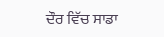ਦੌਰ ਵਿੱਚ ਸਾਡਾ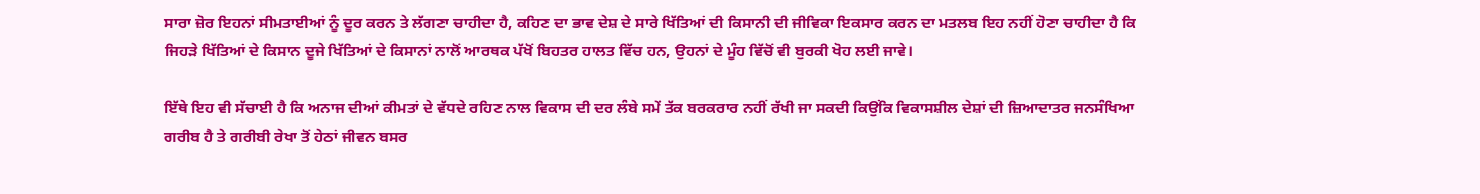ਸਾਰਾ ਜ਼ੋਰ ਇਹਨਾਂ ਸੀਮਤਾਈਆਂ ਨੂੰ ਦੂਰ ਕਰਨ ਤੇ ਲੱਗਣਾ ਚਾਹੀਦਾ ਹੈ, ਕਹਿਣ ਦਾ ਭਾਵ ਦੇਸ਼ ਦੇ ਸਾਰੇ ਖਿੱਤਿਆਂ ਦੀ ਕਿਸਾਨੀ ਦੀ ਜੀਵਿਕਾ ਇਕਸਾਰ ਕਰਨ ਦਾ ਮਤਲਬ ਇਹ ਨਹੀਂ ਹੋਣਾ ਚਾਹੀਦਾ ਹੈ ਕਿ ਜਿਹੜੇ ਖਿੱਤਿਆਂ ਦੇ ਕਿਸਾਨ ਦੂਜੇ ਖਿੱਤਿਆਂ ਦੇ ਕਿਸਾਨਾਂ ਨਾਲੋਂ ਆਰਥਕ ਪੱਖੋਂ ਬਿਹਤਰ ਹਾਲਤ ਵਿੱਚ ਹਨ, ਉਹਨਾਂ ਦੇ ਮੂੰਹ ਵਿੱਚੋਂ ਵੀ ਬੁਰਕੀ ਖੋਹ ਲਈ ਜਾਵੇ।

ਇੱਥੇ ਇਹ ਵੀ ਸੱਚਾਈ ਹੈ ਕਿ ਅਨਾਜ ਦੀਆਂ ਕੀਮਤਾਂ ਦੇ ਵੱਧਦੇ ਰਹਿਣ ਨਾਲ ਵਿਕਾਸ ਦੀ ਦਰ ਲੰਬੇ ਸਮੇਂ ਤੱਕ ਬਰਕਰਾਰ ਨਹੀਂ ਰੱਖੀ ਜਾ ਸਕਦੀ ਕਿਉਂਕਿ ਵਿਕਾਸਸ਼ੀਲ ਦੇਸ਼ਾਂ ਦੀ ਜ਼ਿਆਦਾਤਰ ਜਨਸੰਖਿਆ ਗਰੀਬ ਹੈ ਤੇ ਗਰੀਬੀ ਰੇਖਾ ਤੋਂ ਹੇਠਾਂ ਜੀਵਨ ਬਸਰ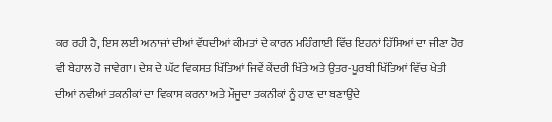ਕਰ ਰਹੀ ਹੈ, ਇਸ ਲਈ ਅਨਾਜਾਂ ਦੀਆਂ ਵੱਧਦੀਆਂ ਕੀਮਤਾਂ ਦੇ ਕਾਰਨ ਮਹਿੰਗਾਈ ਵਿੱਚ ਇਹਨਾਂ ਹਿੱਸਿਆਂ ਦਾ ਜੀਣਾ ਹੋਰ ਵੀ ਬੇਹਾਲ ਹੋ ਜਾਵੇਗਾ। ਦੇਸ਼ ਦੇ ਘੱਟ ਵਿਕਸਤ ਖਿੱਤਿਆਂ ਜਿਵੇਂ ਕੇਂਦਰੀ ਖਿੱਤੇ ਅਤੇ ਉਤਰ-ਪੂਰਬੀ ਖਿੱਤਿਆਂ ਵਿੱਚ ਖੇਤੀ ਦੀਆਂ ਨਵੀਆਂ ਤਕਨੀਕਾਂ ਦਾ ਵਿਕਾਸ ਕਰਨਾ ਅਤੇ ਮੌਜੂਦਾ ਤਕਨੀਕਾਂ ਨੂੰ ਹਾਣ ਦਾ ਬਣਾਉਂਦੇ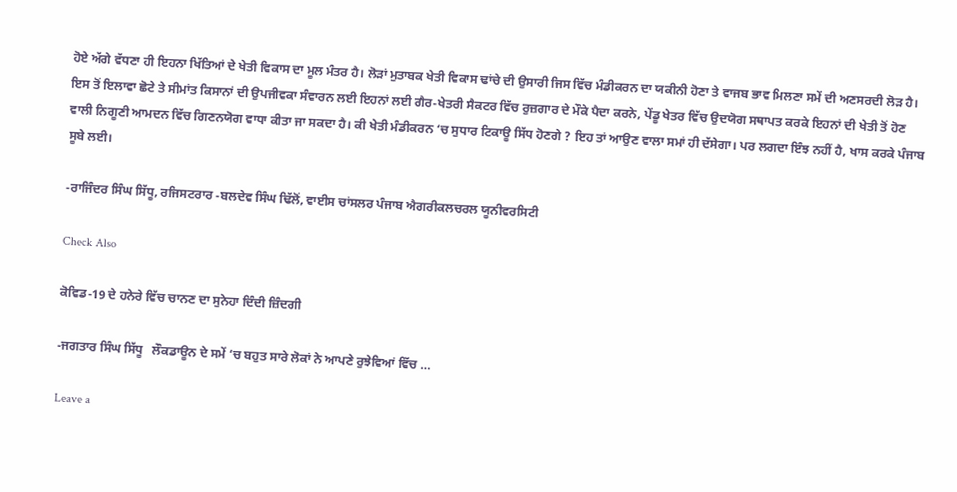ਹੋਏ ਅੱਗੇ ਵੱਧਣਾ ਹੀ ਇਹਨਾ ਖਿੱਤਿਆਂ ਦੇ ਖੇਤੀ ਵਿਕਾਸ ਦਾ ਮੂਲ ਮੰਤਰ ਹੈ। ਲੋੜਾਂ ਮੁਤਾਬਕ ਖੇਤੀ ਵਿਕਾਸ ਢਾਂਚੇ ਦੀ ਉਸਾਰੀ ਜਿਸ ਵਿੱਚ ਮੰਡੀਕਰਨ ਦਾ ਯਕੀਨੀ ਹੋਣਾ ਤੇ ਵਾਜਬ ਭਾਵ ਮਿਲਣਾ ਸਮੇਂ ਦੀ ਅਣਸਰਦੀ ਲੋੜ ਹੈ। ਇਸ ਤੋਂ ਇਲਾਵਾ ਛੋਟੇ ਤੇ ਸੀਮਾਂਤ ਕਿਸਾਨਾਂ ਦੀ ਉਪਜੀਵਕਾ ਸੰਵਾਰਨ ਲਈ ਇਹਨਾਂ ਲਈ ਗੈਰ-ਖੇਤਰੀ ਸੈਕਟਰ ਵਿੱਚ ਰੁਜ਼ਗਾਰ ਦੇ ਮੌਕੇ ਪੈਦਾ ਕਰਨੇ, ਪੇਂਡੂ ਖੇਤਰ ਵਿੱਚ ਉਦਯੋਗ ਸਥਾਪਤ ਕਰਕੇ ਇਹਨਾਂ ਦੀ ਖੇਤੀ ਤੋਂ ਹੋਣ ਵਾਲੀ ਨਿਗੂਣੀ ਆਮਦਨ ਵਿੱਚ ਗਿਣਨਯੋਗ ਵਾਧਾ ਕੀਤਾ ਜਾ ਸਕਦਾ ਹੈ। ਕੀ ਖੇਤੀ ਮੰਡੀਕਰਨ ‘ਚ ਸੁਧਾਰ ਟਿਕਾਊ ਸਿੱਧ ਹੋਣਗੇ ? ਇਹ ਤਾਂ ਆਉਣ ਵਾਲਾ ਸਮਾਂ ਹੀ ਦੱਸੇਗਾ। ਪਰ ਲਗਦਾ ਇੰਝ ਨਹੀਂ ਹੈ, ਖਾਸ ਕਰਕੇ ਪੰਜਾਬ ਸੂਬੇ ਲਈ।

-ਰਾਜਿੰਦਰ ਸਿੰਘ ਸਿੱਧੂ, ਰਜਿਸਟਰਾਰ -ਬਲਦੇਵ ਸਿੰਘ ਢਿੱਲੋਂ, ਵਾਈਸ ਚਾਂਸਲਰ ਪੰਜਾਬ ਐਗਰੀਕਲਚਰਲ ਯੂਨੀਵਰਸਿਟੀ

Check Also

ਕੋਵਿਡ-19 ਦੇ ਹਨੇਰੇ ਵਿੱਚ ਚਾਨਣ ਦਾ ਸੁਨੇਹਾ ਦਿੰਦੀ ਜ਼ਿੰਦਗੀ

-ਜਗਤਾਰ ਸਿੰਘ ਸਿੱਧੂ   ਲੌਕਡਾਊਨ ਦੇ ਸਮੇਂ ‘ਚ ਬਹੁਤ ਸਾਰੇ ਲੋਕਾਂ ਨੇ ਆਪਣੇ ਰੁਝੇਵਿਆਂ ਵਿੱਚ …

Leave a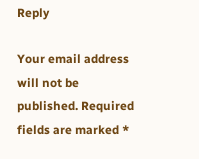Reply

Your email address will not be published. Required fields are marked *